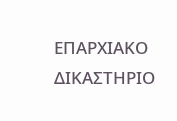ΕΠΑΡΧΙΑΚΟ ΔΙΚΑΣΤΗΡΙΟ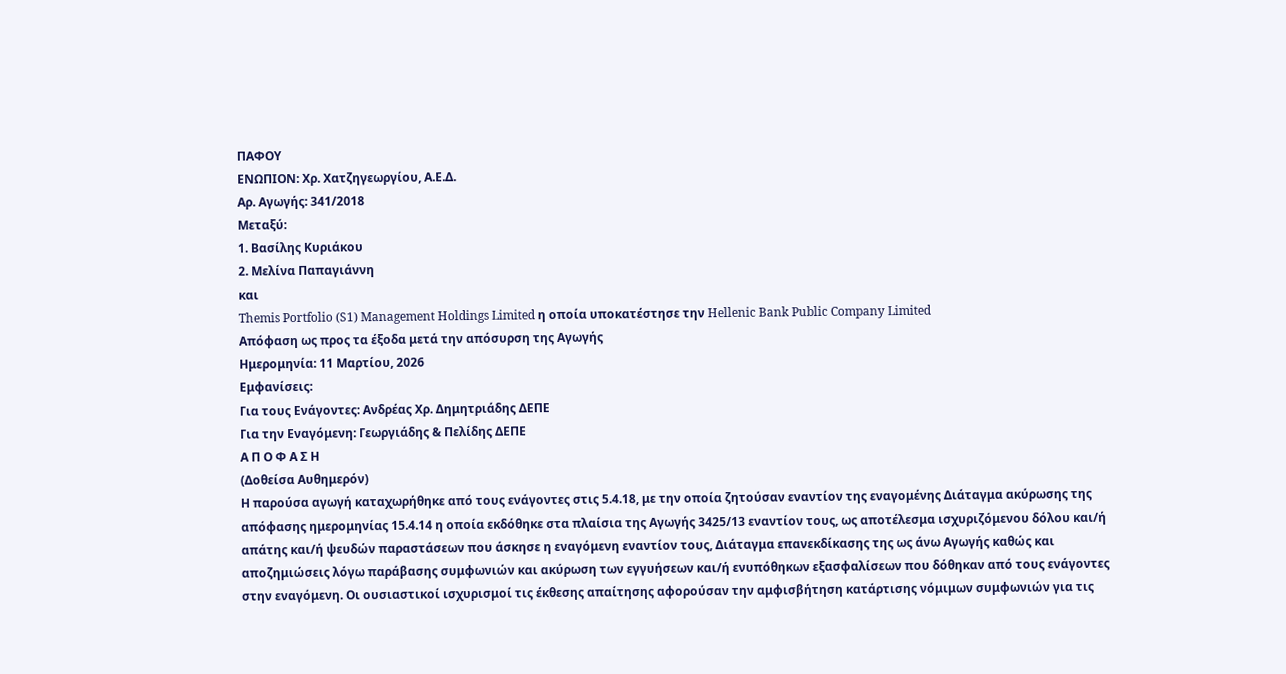ΠΑΦΟΥ
ΕΝΩΠΙΟΝ: Χρ. Χατζηγεωργίου, Α.Ε.Δ.
Αρ. Αγωγής: 341/2018
Μεταξύ:
1. Βασίλης Κυριάκου
2. Μελίνα Παπαγιάννη
και
Themis Portfolio (S1) Management Holdings Limited η οποία υποκατέστησε την Hellenic Bank Public Company Limited
Απόφαση ως προς τα έξοδα μετά την απόσυρση της Αγωγής
Ημερομηνία: 11 Μαρτίου, 2026
Εμφανίσεις:
Για τους Ενάγοντες: Ανδρέας Χρ. Δημητριάδης ΔΕΠΕ
Για την Εναγόμενη: Γεωργιάδης & Πελίδης ΔΕΠΕ
Α Π Ο Φ Α Σ Η
(Δοθείσα Αυθημερόν)
Η παρούσα αγωγή καταχωρήθηκε από τους ενάγοντες στις 5.4.18, με την οποία ζητούσαν εναντίον της εναγομένης Διάταγμα ακύρωσης της απόφασης ημερομηνίας 15.4.14 η οποία εκδόθηκε στα πλαίσια της Αγωγής 3425/13 εναντίον τους, ως αποτέλεσμα ισχυριζόμενου δόλου και/ή απάτης και/ή ψευδών παραστάσεων που άσκησε η εναγόμενη εναντίον τους, Διάταγμα επανεκδίκασης της ως άνω Αγωγής καθώς και αποζημιώσεις λόγω παράβασης συμφωνιών και ακύρωση των εγγυήσεων και/ή ενυπόθηκων εξασφαλίσεων που δόθηκαν από τους ενάγοντες στην εναγόμενη. Οι ουσιαστικοί ισχυρισμοί τις έκθεσης απαίτησης αφορούσαν την αμφισβήτηση κατάρτισης νόμιμων συμφωνιών για τις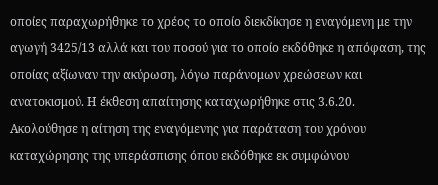οποίες παραχωρήθηκε το χρέος το οποίο διεκδίκησε η εναγόμενη με την αγωγή 3425/13 αλλά και του ποσού για το οποίο εκδόθηκε η απόφαση, της οποίας αξίωναν την ακύρωση, λόγω παράνομων χρεώσεων και ανατοκισμού. Η έκθεση απαίτησης καταχωρήθηκε στις 3.6.20.
Ακολούθησε η αίτηση της εναγόμενης για παράταση του χρόνου καταχώρησης της υπεράσπισης όπου εκδόθηκε εκ συμφώνου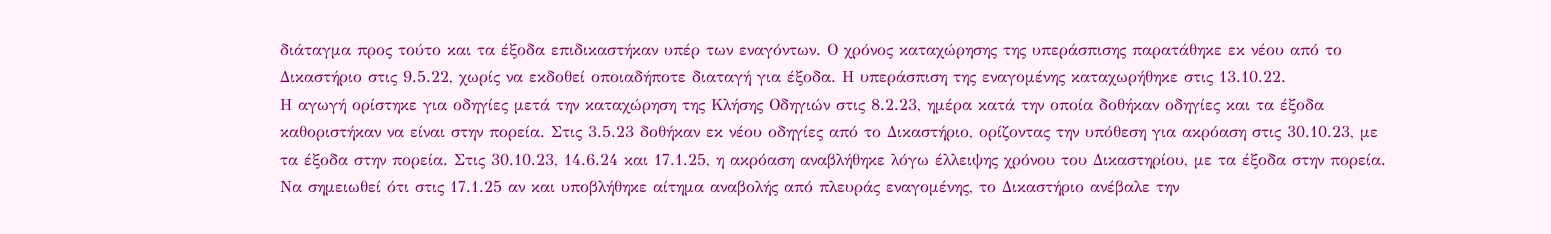διάταγμα προς τούτο και τα έξοδα επιδικαστήκαν υπέρ των εναγόντων. Ο χρόνος καταχώρησης της υπεράσπισης παρατάθηκε εκ νέου από το Δικαστήριο στις 9.5.22, χωρίς να εκδοθεί οποιαδήποτε διαταγή για έξοδα. Η υπεράσπιση της εναγομένης καταχωρήθηκε στις 13.10.22.
Η αγωγή ορίστηκε για οδηγίες μετά την καταχώρηση της Κλήσης Οδηγιών στις 8.2.23, ημέρα κατά την οποία δοθήκαν οδηγίες και τα έξοδα καθοριστήκαν να είναι στην πορεία. Στις 3.5.23 δοθήκαν εκ νέου οδηγίες από το Δικαστήριο, ορίζοντας την υπόθεση για ακρόαση στις 30.10.23, με τα έξοδα στην πορεία. Στις 30.10.23, 14.6.24 και 17.1.25, η ακρόαση αναβλήθηκε λόγω έλλειψης χρόνου του Δικαστηρίου, με τα έξοδα στην πορεία. Να σημειωθεί ότι στις 17.1.25 αν και υποβλήθηκε αίτημα αναβολής από πλευράς εναγομένης, το Δικαστήριο ανέβαλε την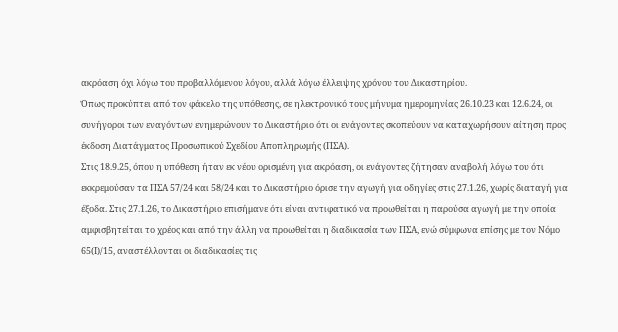ακρόαση όχι λόγω του προβαλλόμενου λόγου, αλλά λόγω έλλειψης χρόνου του Δικαστηρίου.
Όπως προκύπτει από τον φάκελο της υπόθεσης, σε ηλεκτρονικό τους μήνυμα ημερομηνίας 26.10.23 και 12.6.24, οι συνήγοροι των εναγόντων ενημερώνουν το Δικαστήριο ότι οι ενάγοντες σκοπεύουν να καταχωρήσουν αίτηση προς έκδοση Διατάγματος Προσωπικού Σχεδίου Αποπληρωμής (ΠΣΑ).
Στις 18.9.25, όπου η υπόθεση ήταν εκ νέου ορισμένη για ακρόαση, οι ενάγοντες ζήτησαν αναβολή λόγω του ότι εκκρεμούσαν τα ΠΣΑ 57/24 και 58/24 και το Δικαστήριο όρισε την αγωγή για οδηγίες στις 27.1.26, χωρίς διαταγή για έξοδα. Στις 27.1.26, το Δικαστήριο επισήμανε ότι είναι αντιφατικό να προωθείται η παρούσα αγωγή με την οποία αμφισβητείται το χρέος και από την άλλη να προωθείται η διαδικασία των ΠΣΑ, ενώ σύμφωνα επίσης με τον Νόμο 65(Ι)/15, αναστέλλονται οι διαδικασίες τις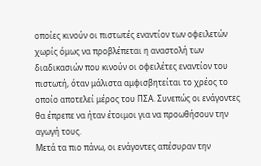οποίες κινούν οι πιστωτές εναντίον των οφειλετών χωρίς όμως να προβλέπεται η αναστολή των διαδικασιών που κινούν οι οφειλέτες εναντίον του πιστωτή, όταν μάλιστα αμφισβητείται το χρέος το οποίο αποτελεί μέρος του ΠΣΑ. Συνεπώς οι ενάγοντες θα έπρεπε να ήταν έτοιμοι για να προωθήσουν την αγωγή τους.
Μετά τα πιο πάνω, οι ενάγοντες απέσυραν την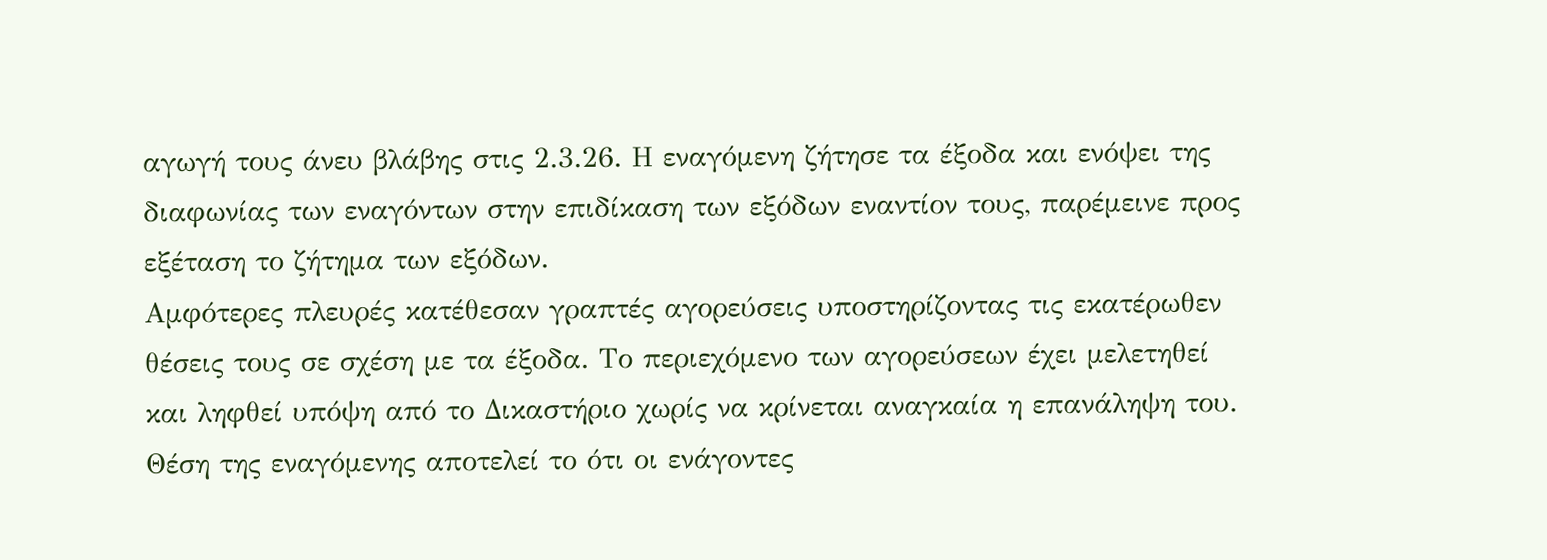αγωγή τους άνευ βλάβης στις 2.3.26. Η εναγόμενη ζήτησε τα έξοδα και ενόψει της διαφωνίας των εναγόντων στην επιδίκαση των εξόδων εναντίον τους, παρέμεινε προς εξέταση το ζήτημα των εξόδων.
Αμφότερες πλευρές κατέθεσαν γραπτές αγορεύσεις υποστηρίζοντας τις εκατέρωθεν θέσεις τους σε σχέση με τα έξοδα. Το περιεχόμενο των αγορεύσεων έχει μελετηθεί και ληφθεί υπόψη από το Δικαστήριο χωρίς να κρίνεται αναγκαία η επανάληψη του.
Θέση της εναγόμενης αποτελεί το ότι οι ενάγοντες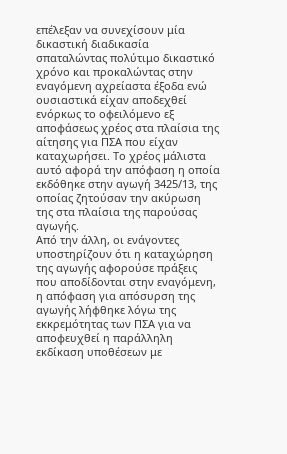επέλεξαν να συνεχίσουν μία δικαστική διαδικασία σπαταλώντας πολύτιμο δικαστικό χρόνο και προκαλώντας στην εναγόμενη αχρείαστα έξοδα ενώ ουσιαστικά είχαν αποδεχθεί ενόρκως το οφειλόμενο εξ αποφάσεως χρέος στα πλαίσια της αίτησης για ΠΣΑ που είχαν καταχωρήσει. Το χρέος μάλιστα αυτό αφορά την απόφαση η οποία εκδόθηκε στην αγωγή 3425/13, της οποίας ζητούσαν την ακύρωση της στα πλαίσια της παρούσας αγωγής.
Από την άλλη, οι ενάγοντες υποστηρίζουν ότι η καταχώρηση της αγωγής αφορούσε πράξεις που αποδίδονται στην εναγόμενη, η απόφαση για απόσυρση της αγωγής λήφθηκε λόγω της εκκρεμότητας των ΠΣΑ για να αποφευχθεί η παράλληλη εκδίκαση υποθέσεων με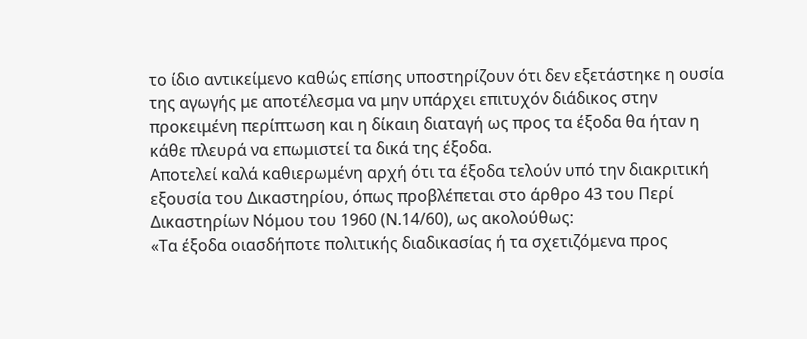το ίδιο αντικείμενο καθώς επίσης υποστηρίζουν ότι δεν εξετάστηκε η ουσία της αγωγής με αποτέλεσμα να μην υπάρχει επιτυχόν διάδικος στην προκειμένη περίπτωση και η δίκαιη διαταγή ως προς τα έξοδα θα ήταν η κάθε πλευρά να επωμιστεί τα δικά της έξοδα.
Αποτελεί καλά καθιερωμένη αρχή ότι τα έξοδα τελούν υπό την διακριτική εξουσία του Δικαστηρίου, όπως προβλέπεται στο άρθρο 43 του Περί Δικαστηρίων Νόμου του 1960 (Ν.14/60), ως ακολούθως:
«Τα έξοδα οιασδήποτε πολιτικής διαδικασίας ή τα σχετιζόμενα προς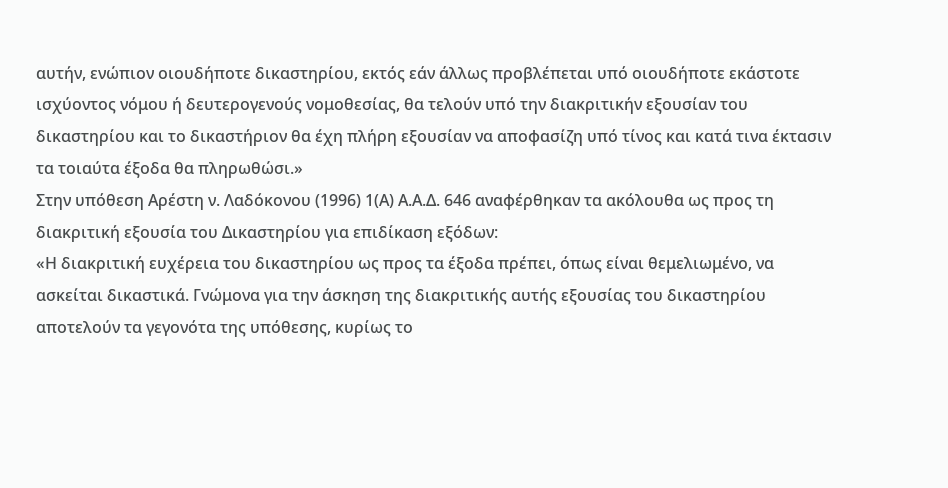αυτήν, ενώπιον οιουδήποτε δικαστηρίου, εκτός εάν άλλως προβλέπεται υπό οιουδήποτε εκάστοτε ισχύοντος νόμου ή δευτερογενούς νομοθεσίας, θα τελούν υπό την διακριτικήν εξουσίαν του δικαστηρίου και το δικαστήριον θα έχη πλήρη εξουσίαν να αποφασίζη υπό τίνος και κατά τινα έκτασιν τα τοιαύτα έξοδα θα πληρωθώσι.»
Στην υπόθεση Αρέστη ν. Λαδόκονου (1996) 1(Α) Α.Α.Δ. 646 αναφέρθηκαν τα ακόλουθα ως προς τη διακριτική εξουσία του Δικαστηρίου για επιδίκαση εξόδων:
«Η διακριτική ευχέρεια του δικαστηρίου ως προς τα έξοδα πρέπει, όπως είναι θεμελιωμένο, να ασκείται δικαστικά. Γνώμονα για την άσκηση της διακριτικής αυτής εξουσίας του δικαστηρίου αποτελούν τα γεγονότα της υπόθεσης, κυρίως το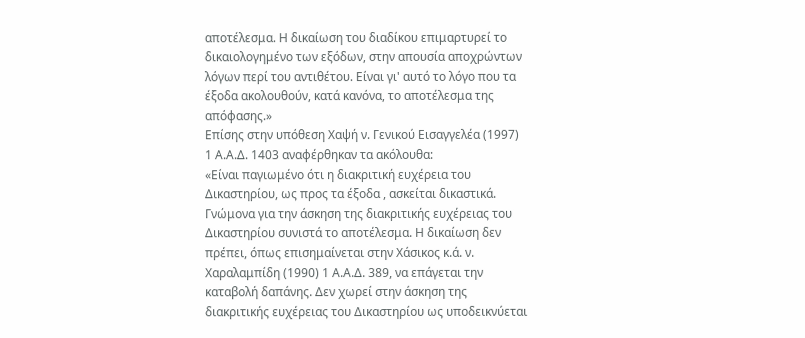αποτέλεσμα. Η δικαίωση του διαδίκου επιμαρτυρεί το δικαιολογημένο των εξόδων, στην απουσία αποχρώντων λόγων περί του αντιθέτου. Είναι γι' αυτό το λόγο που τα έξοδα ακολουθούν, κατά κανόνα, το αποτέλεσμα της απόφασης.»
Επίσης στην υπόθεση Χαψή ν. Γενικού Εισαγγελέα (1997) 1 Α.Α.Δ. 1403 αναφέρθηκαν τα ακόλουθα:
«Είναι παγιωμένο ότι η διακριτική ευχέρεια του Δικαστηρίου, ως προς τα έξοδα , ασκείται δικαστικά. Γνώμονα για την άσκηση της διακριτικής ευχέρειας του Δικαστηρίου συνιστά το αποτέλεσμα. Η δικαίωση δεν πρέπει, όπως επισημαίνεται στην Χάσικος κ.ά. ν. Χαραλαμπίδη (1990) 1 Α.Α.Δ. 389, να επάγεται την καταβολή δαπάνης. Δεν χωρεί στην άσκηση της διακριτικής ευχέρειας του Δικαστηρίου ως υποδεικνύεται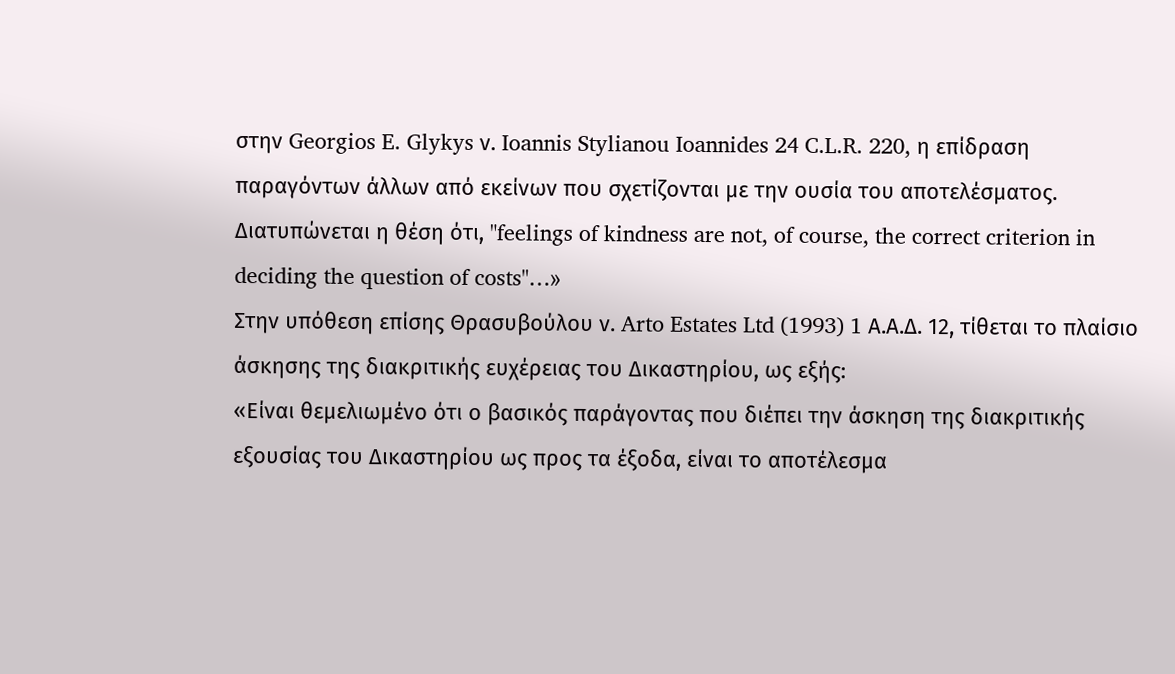στην Georgios E. Glykys ν. Ioannis Stylianou Ioannides 24 C.L.R. 220, η επίδραση παραγόντων άλλων από εκείνων που σχετίζονται με την ουσία του αποτελέσματος. Διατυπώνεται η θέση ότι, "feelings of kindness are not, of course, the correct criterion in deciding the question of costs"…»
Στην υπόθεση επίσης Θρασυβούλου ν. Arto Estates Ltd (1993) 1 Α.Α.Δ. 12, τίθεται το πλαίσιο άσκησης της διακριτικής ευχέρειας του Δικαστηρίου, ως εξής:
«Είναι θεμελιωμένο ότι ο βασικός παράγοντας που διέπει την άσκηση της διακριτικής εξουσίας του Δικαστηρίου ως προς τα έξοδα, είναι το αποτέλεσμα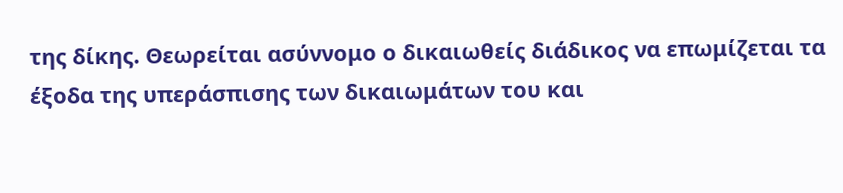της δίκης. Θεωρείται ασύννομο ο δικαιωθείς διάδικος να επωμίζεται τα έξοδα της υπεράσπισης των δικαιωμάτων του και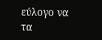εύλογο να τα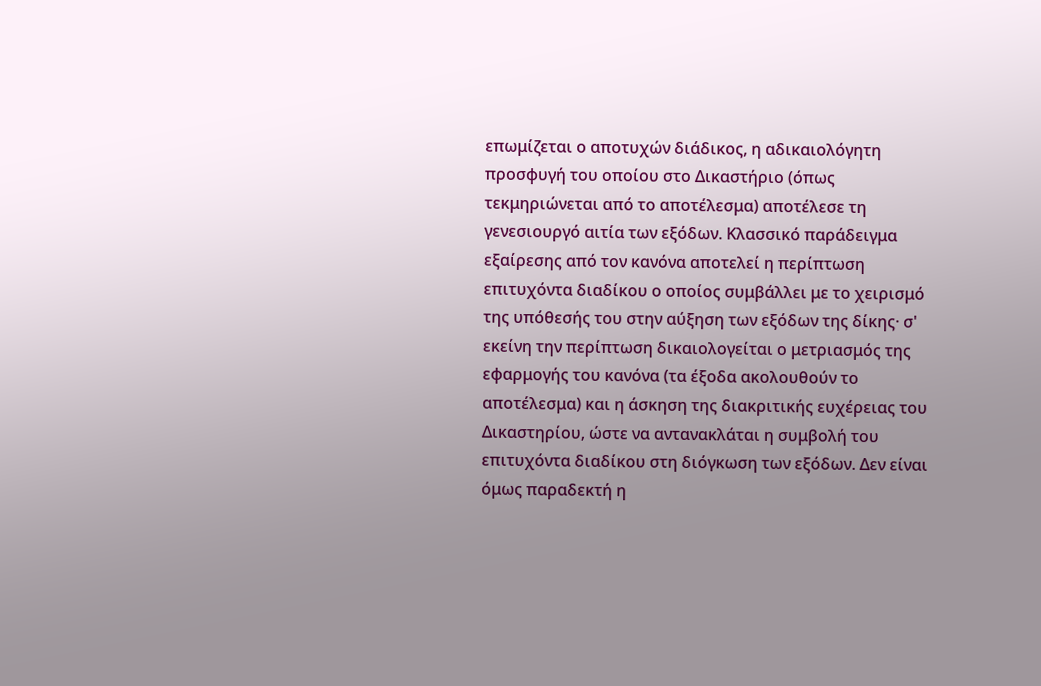επωμίζεται ο αποτυχών διάδικος, η αδικαιολόγητη προσφυγή του οποίου στο Δικαστήριο (όπως τεκμηριώνεται από το αποτέλεσμα) αποτέλεσε τη γενεσιουργό αιτία των εξόδων. Κλασσικό παράδειγμα εξαίρεσης από τον κανόνα αποτελεί η περίπτωση επιτυχόντα διαδίκου ο οποίος συμβάλλει με το χειρισμό της υπόθεσής του στην αύξηση των εξόδων της δίκης· σ' εκείνη την περίπτωση δικαιολογείται ο μετριασμός της εφαρμογής του κανόνα (τα έξοδα ακολουθούν το αποτέλεσμα) και η άσκηση της διακριτικής ευχέρειας του Δικαστηρίου, ώστε να αντανακλάται η συμβολή του επιτυχόντα διαδίκου στη διόγκωση των εξόδων. Δεν είναι όμως παραδεκτή η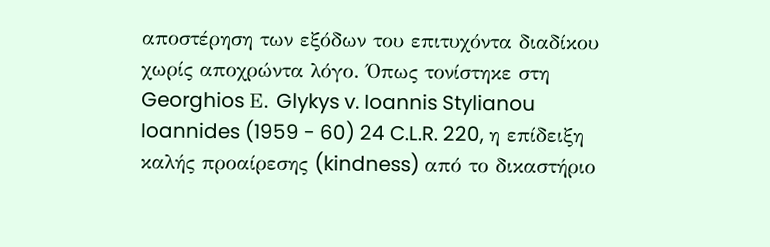αποστέρηση των εξόδων του επιτυχόντα διαδίκου χωρίς αποχρώντα λόγο. Όπως τονίστηκε στη Georghios Ε. Glykys v. Ioannis Stylianou Ioannides (1959 - 60) 24 C.L.R. 220, η επίδειξη καλής προαίρεσης (kindness) από το δικαστήριο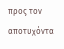προς τον αποτυχόντα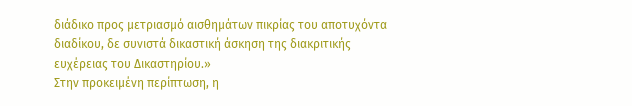διάδικο προς μετριασμό αισθημάτων πικρίας του αποτυχόντα διαδίκου, δε συνιστά δικαστική άσκηση της διακριτικής ευχέρειας του Δικαστηρίου.»
Στην προκειμένη περίπτωση, η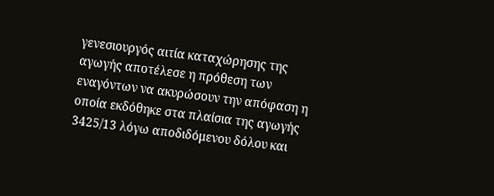γενεσιουργός αιτία καταχώρησης της αγωγής αποτέλεσε η πρόθεση των εναγόντων να ακυρώσουν την απόφαση η οποία εκδόθηκε στα πλαίσια της αγωγής 3425/13 λόγω αποδιδόμενου δόλου και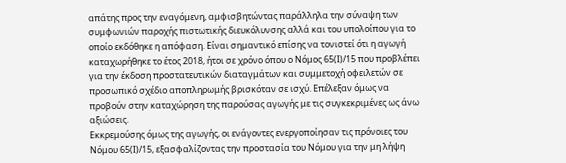απάτης προς την εναγόμενη, αμφισβητώντας παράλληλα την σύναψη των συμφωνιών παροχής πιστωτικής διευκόλυνσης αλλά και του υπολοίπου για το οποίο εκδόθηκε η απόφαση. Είναι σημαντικό επίσης να τονιστεί ότι η αγωγή καταχωρήθηκε το έτος 2018, ήτοι σε χρόνο όπου ο Νόμος 65(Ι)/15 που προβλέπει για την έκδοση προστατευτικών διαταγμάτων και συμμετοχή οφειλετών σε προσωπικό σχέδιο αποπληρωμής βρισκόταν σε ισχύ. Επέλεξαν όμως να προβούν στην καταχώρηση της παρούσας αγωγής με τις συγκεκριμένες ως άνω αξιώσεις.
Εκκρεμούσης όμως της αγωγής, οι ενάγοντες ενεργοποίησαν τις πρόνοιες του Νόμου 65(Ι)/15, εξασφαλίζοντας την προστασία του Νόμου για την μη λήψη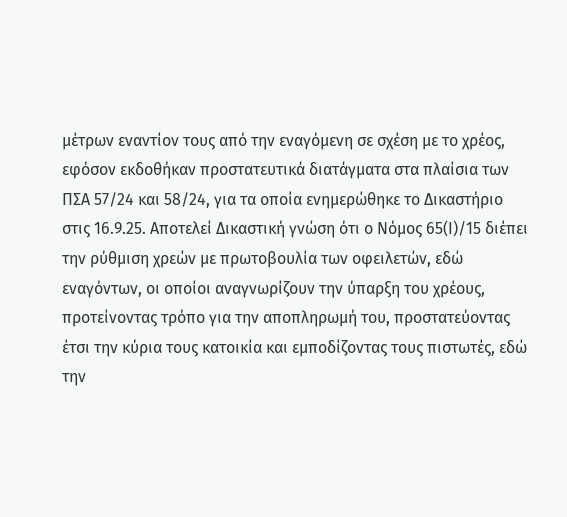μέτρων εναντίον τους από την εναγόμενη σε σχέση με το χρέος, εφόσον εκδοθήκαν προστατευτικά διατάγματα στα πλαίσια των ΠΣΑ 57/24 και 58/24, για τα οποία ενημερώθηκε το Δικαστήριο στις 16.9.25. Αποτελεί Δικαστική γνώση ότι ο Νόμος 65(Ι)/15 διέπει την ρύθμιση χρεών με πρωτοβουλία των οφειλετών, εδώ εναγόντων, οι οποίοι αναγνωρίζουν την ύπαρξη του χρέους, προτείνοντας τρόπο για την αποπληρωμή του, προστατεύοντας έτσι την κύρια τους κατοικία και εμποδίζοντας τους πιστωτές, εδώ την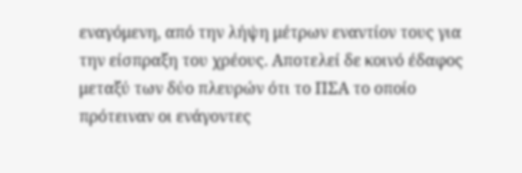εναγόμενη, από την λήψη μέτρων εναντίον τους για την είσπραξη του χρέους. Αποτελεί δε κοινό έδαφος μεταξύ των δύο πλευρών ότι το ΠΣΑ το οποίο πρότειναν οι ενάγοντες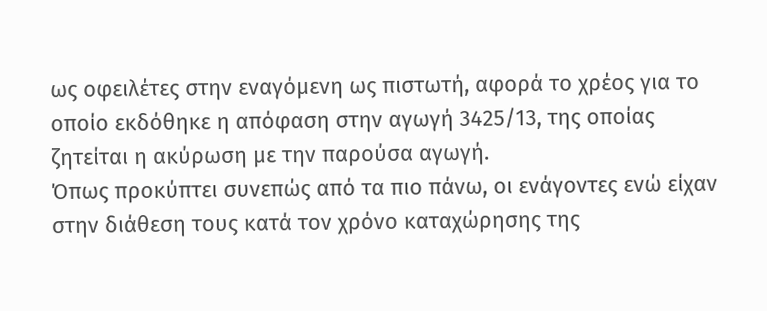ως οφειλέτες στην εναγόμενη ως πιστωτή, αφορά το χρέος για το οποίο εκδόθηκε η απόφαση στην αγωγή 3425/13, της οποίας ζητείται η ακύρωση με την παρούσα αγωγή.
Όπως προκύπτει συνεπώς από τα πιο πάνω, οι ενάγοντες ενώ είχαν στην διάθεση τους κατά τον χρόνο καταχώρησης της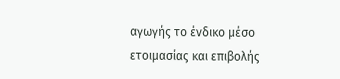αγωγής το ένδικο μέσο ετοιμασίας και επιβολής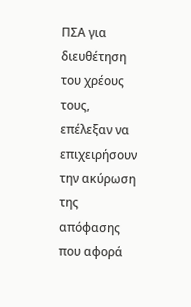ΠΣΑ για διευθέτηση του χρέους τους, επέλεξαν να επιχειρήσουν την ακύρωση της απόφασης που αφορά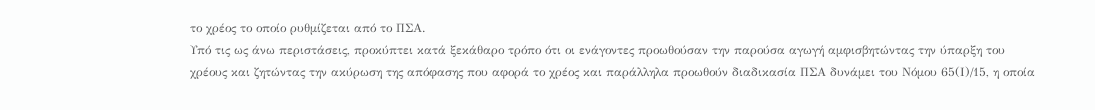το χρέος το οποίο ρυθμίζεται από το ΠΣΑ.
Υπό τις ως άνω περιστάσεις, προκύπτει κατά ξεκάθαρο τρόπο ότι οι ενάγοντες προωθούσαν την παρούσα αγωγή αμφισβητώντας την ύπαρξη του χρέους και ζητώντας την ακύρωση της απόφασης που αφορά το χρέος και παράλληλα προωθούν διαδικασία ΠΣΑ δυνάμει του Νόμου 65(Ι)/15, η οποία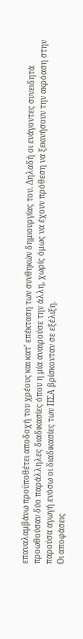επαναλαμβάνω προϋποθέτει αποδοχή του χρέους και κατ’ επέκταση των συνθηκών δημιουργίας του. Δηλαδή οι ενάγοντες συνειδητά προωθούσαν δύο παράλληλες διαδικασίες όπου η μία αναιρούσε την άλλη, χωρίς όμως να έχουν πρόθεση να ξεκινήσουν την ακρόαση στην παρούσα αγωγή ενόσω οι διαδικασίες των ΠΣΑ βρίσκονταν σε εξέλιξη.
Οι αποφάσεις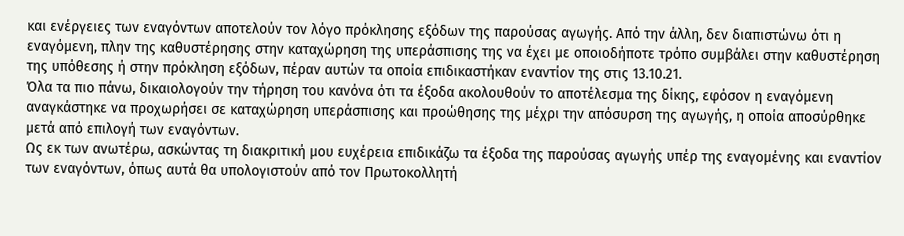και ενέργειες των εναγόντων αποτελούν τον λόγο πρόκλησης εξόδων της παρούσας αγωγής. Από την άλλη, δεν διαπιστώνω ότι η εναγόμενη, πλην της καθυστέρησης στην καταχώρηση της υπεράσπισης της να έχει με οποιοδήποτε τρόπο συμβάλει στην καθυστέρηση της υπόθεσης ή στην πρόκληση εξόδων, πέραν αυτών τα οποία επιδικαστήκαν εναντίον της στις 13.10.21.
Όλα τα πιο πάνω, δικαιολογούν την τήρηση του κανόνα ότι τα έξοδα ακολουθούν το αποτέλεσμα της δίκης, εφόσον η εναγόμενη αναγκάστηκε να προχωρήσει σε καταχώρηση υπεράσπισης και προώθησης της μέχρι την απόσυρση της αγωγής, η οποία αποσύρθηκε μετά από επιλογή των εναγόντων.
Ως εκ των ανωτέρω, ασκώντας τη διακριτική μου ευχέρεια επιδικάζω τα έξοδα της παρούσας αγωγής υπέρ της εναγομένης και εναντίον των εναγόντων, όπως αυτά θα υπολογιστούν από τον Πρωτοκολλητή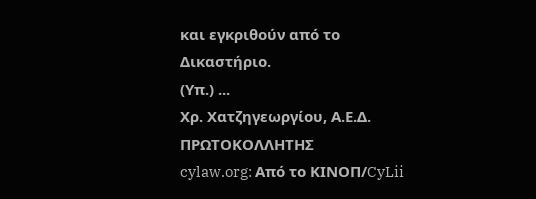και εγκριθούν από το Δικαστήριο.
(Υπ.) ...
Χρ. Χατζηγεωργίου, Α.Ε.Δ.
ΠΡΩΤΟΚΟΛΛΗΤΗΣ
cylaw.org: Από το ΚΙΝOΠ/CyLii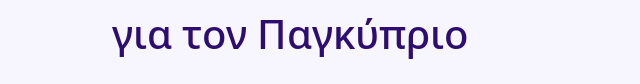για τον Παγκύπριο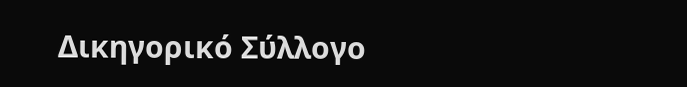Δικηγορικό Σύλλογο